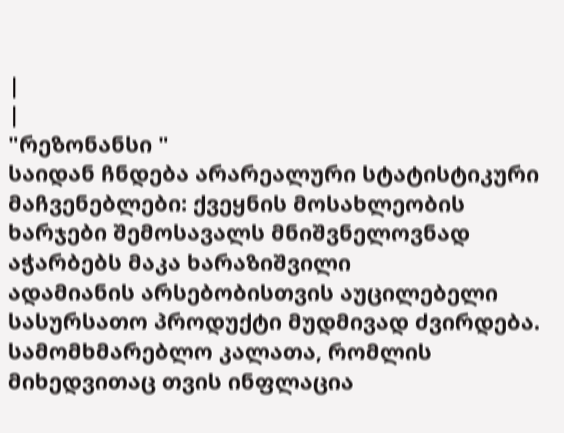|
|
"რეზონანსი "
საიდან ჩნდება არარეალური სტატისტიკური მაჩვენებლები: ქვეყნის მოსახლეობის ხარჯები შემოსავალს მნიშვნელოვნად აჭარბებს მაკა ხარაზიშვილი
ადამიანის არსებობისთვის აუცილებელი სასურსათო პროდუქტი მუდმივად ძვირდება. სამომხმარებლო კალათა, რომლის მიხედვითაც თვის ინფლაცია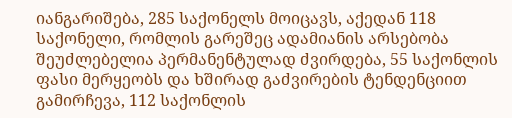იანგარიშება, 285 საქონელს მოიცავს, აქედან 118 საქონელი, რომლის გარეშეც ადამიანის არსებობა შეუძლებელია პერმანენტულად ძვირდება, 55 საქონლის ფასი მერყეობს და ხშირად გაძვირების ტენდენციით გამირჩევა, 112 საქონლის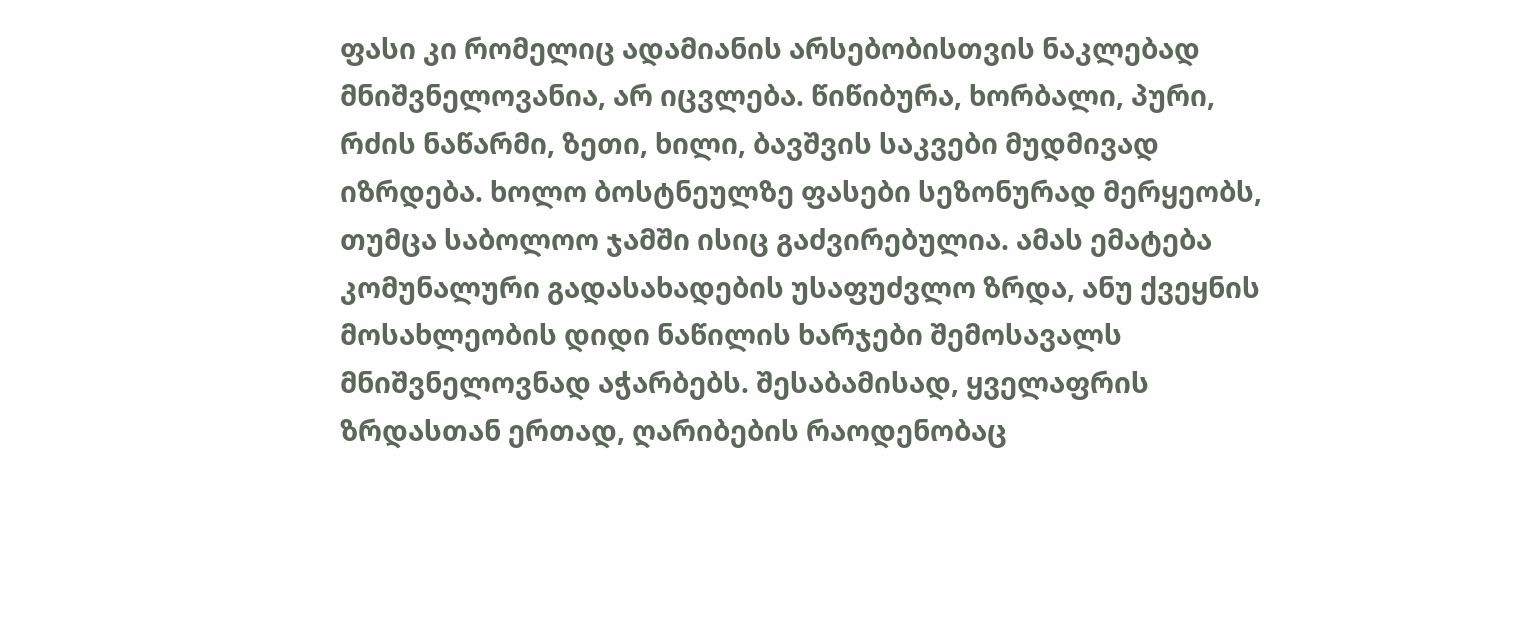ფასი კი რომელიც ადამიანის არსებობისთვის ნაკლებად მნიშვნელოვანია, არ იცვლება. წიწიბურა, ხორბალი, პური, რძის ნაწარმი, ზეთი, ხილი, ბავშვის საკვები მუდმივად იზრდება. ხოლო ბოსტნეულზე ფასები სეზონურად მერყეობს, თუმცა საბოლოო ჯამში ისიც გაძვირებულია. ამას ემატება კომუნალური გადასახადების უსაფუძვლო ზრდა, ანუ ქვეყნის მოსახლეობის დიდი ნაწილის ხარჯები შემოსავალს მნიშვნელოვნად აჭარბებს. შესაბამისად, ყველაფრის ზრდასთან ერთად, ღარიბების რაოდენობაც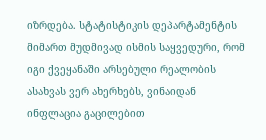იზრდება. სტატისტიკის დეპარტამენტის მიმართ მუდმივად ისმის საყვედური, რომ იგი ქვეყანაში არსებული რეალობის ასახვას ვერ ახერხებს, ვინაიდან ინფლაცია გაცილებით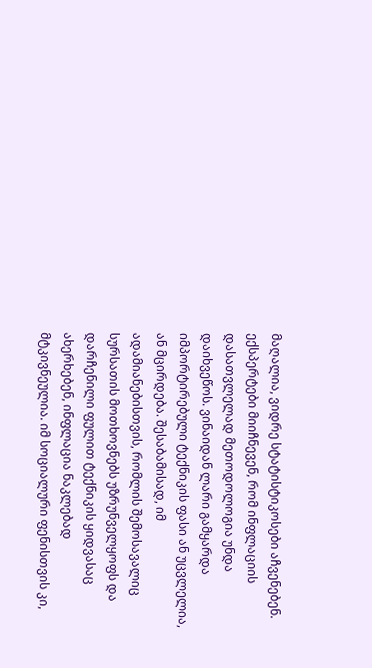მაღალია, ვიდრე სტატისტიკოსები აჩვენებენ. ექსპერტები მიიჩნევენ, რომ ინფლაციის დასათვლელად მეთოდოლოგია უნდა დაიხვეწოს. ვინაიდან ლარი გამყარდა იმპორტირებული ტექნიკის ფასი ან უცვლელია, ან მცირდება. შესაბამისად, იმ ადამიანებისთვის, რომლის შემოსავალიც სურსათის მოთხოვნებს უზრუნველყოფს და დარჩენილი ფულით ტექნიკის ყიდვასაც ახერხებენ, ინფლაცია ნაკლებად მტკივნეულია. იმ სოციალური ფენისთვის კი,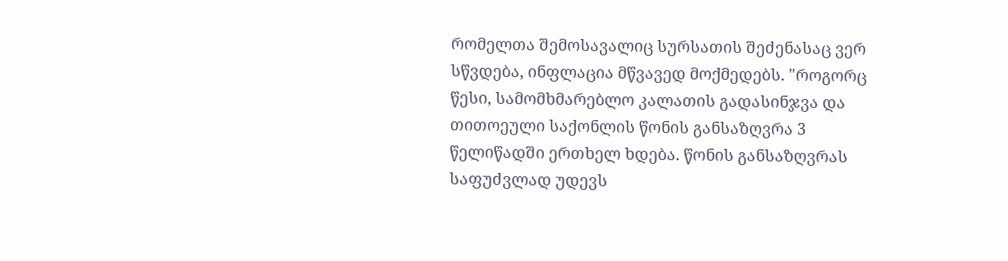რომელთა შემოსავალიც სურსათის შეძენასაც ვერ სწვდება, ინფლაცია მწვავედ მოქმედებს. "როგორც წესი, სამომხმარებლო კალათის გადასინჯვა და თითოეული საქონლის წონის განსაზღვრა 3 წელიწადში ერთხელ ხდება. წონის განსაზღვრას საფუძვლად უდევს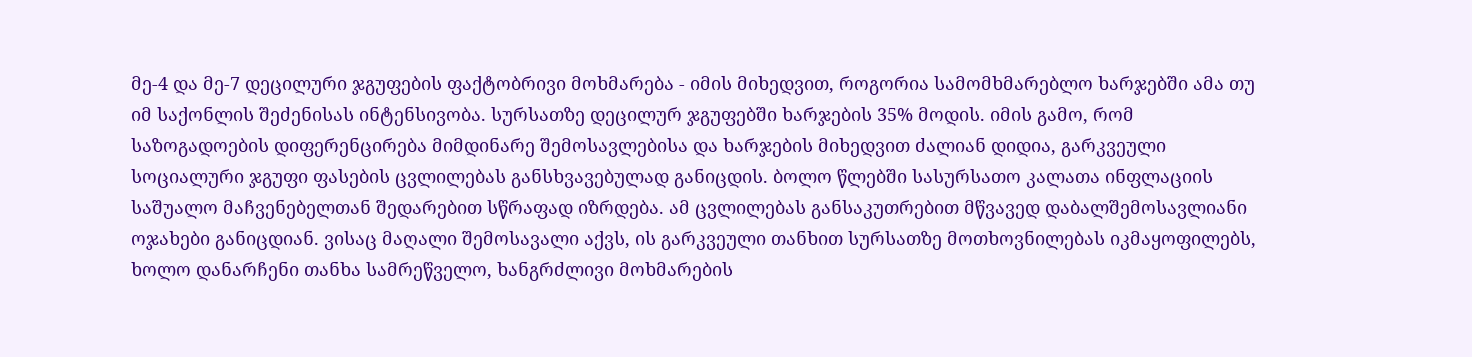მე-4 და მე-7 დეცილური ჯგუფების ფაქტობრივი მოხმარება - იმის მიხედვით, როგორია სამომხმარებლო ხარჯებში ამა თუ იმ საქონლის შეძენისას ინტენსივობა. სურსათზე დეცილურ ჯგუფებში ხარჯების 35% მოდის. იმის გამო, რომ საზოგადოების დიფერენცირება მიმდინარე შემოსავლებისა და ხარჯების მიხედვით ძალიან დიდია, გარკვეული სოციალური ჯგუფი ფასების ცვლილებას განსხვავებულად განიცდის. ბოლო წლებში სასურსათო კალათა ინფლაციის საშუალო მაჩვენებელთან შედარებით სწრაფად იზრდება. ამ ცვლილებას განსაკუთრებით მწვავედ დაბალშემოსავლიანი ოჯახები განიცდიან. ვისაც მაღალი შემოსავალი აქვს, ის გარკვეული თანხით სურსათზე მოთხოვნილებას იკმაყოფილებს, ხოლო დანარჩენი თანხა სამრეწველო, ხანგრძლივი მოხმარების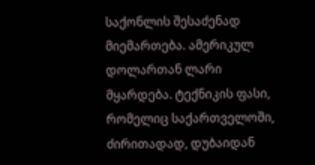საქონლის შესაძენად მიემართება. ამერიკულ დოლართან ლარი მყარდება. ტექნიკის ფასი, რომელიც საქართველოში, ძირითადად, დუბაიდან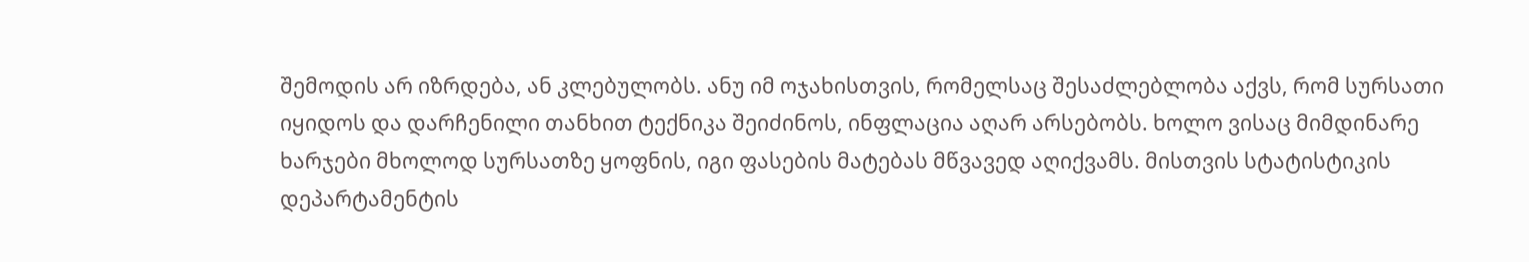შემოდის არ იზრდება, ან კლებულობს. ანუ იმ ოჯახისთვის, რომელსაც შესაძლებლობა აქვს, რომ სურსათი იყიდოს და დარჩენილი თანხით ტექნიკა შეიძინოს, ინფლაცია აღარ არსებობს. ხოლო ვისაც მიმდინარე ხარჯები მხოლოდ სურსათზე ყოფნის, იგი ფასების მატებას მწვავედ აღიქვამს. მისთვის სტატისტიკის დეპარტამენტის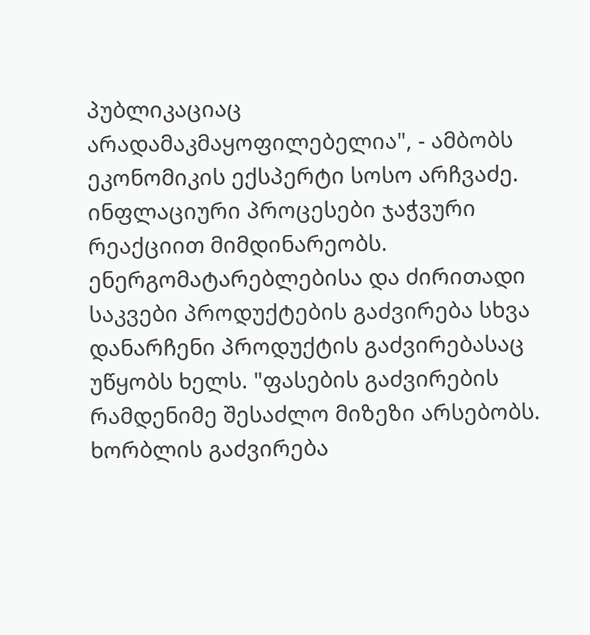პუბლიკაციაც არადამაკმაყოფილებელია", - ამბობს ეკონომიკის ექსპერტი სოსო არჩვაძე. ინფლაციური პროცესები ჯაჭვური რეაქციით მიმდინარეობს. ენერგომატარებლებისა და ძირითადი საკვები პროდუქტების გაძვირება სხვა დანარჩენი პროდუქტის გაძვირებასაც უწყობს ხელს. "ფასების გაძვირების რამდენიმე შესაძლო მიზეზი არსებობს. ხორბლის გაძვირება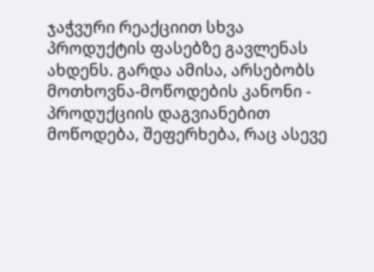ჯაჭვური რეაქციით სხვა პროდუქტის ფასებზე გავლენას ახდენს. გარდა ამისა, არსებობს მოთხოვნა-მოწოდების კანონი - პროდუქციის დაგვიანებით მოწოდება, შეფერხება, რაც ასევე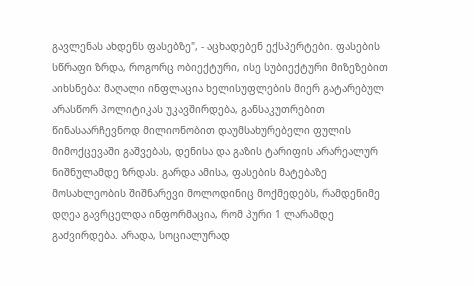გავლენას ახდენს ფასებზე", - აცხადებენ ექსპერტები. ფასების სწრაფი ზრდა, როგორც ობიექტური, ისე სუბიექტური მიზეზებით აიხსნება: მაღალი ინფლაცია ხელისუფლების მიერ გატარებულ არასწორ პოლიტიკას უკავშირდება, განსაკუთრებით წინასაარჩევნოდ მილიონობით დაუმსახურებელი ფულის მიმოქცევაში გაშვებას, დენისა და გაზის ტარიფის არარეალურ ნიშნულამდე ზრდას. გარდა ამისა, ფასების მატებაზე მოსახლეობის შიშნარევი მოლოდინიც მოქმედებს, რამდენიმე დღეა გავრცელდა ინფორმაცია, რომ პური 1 ლარამდე გაძვირდება. არადა, სოციალურად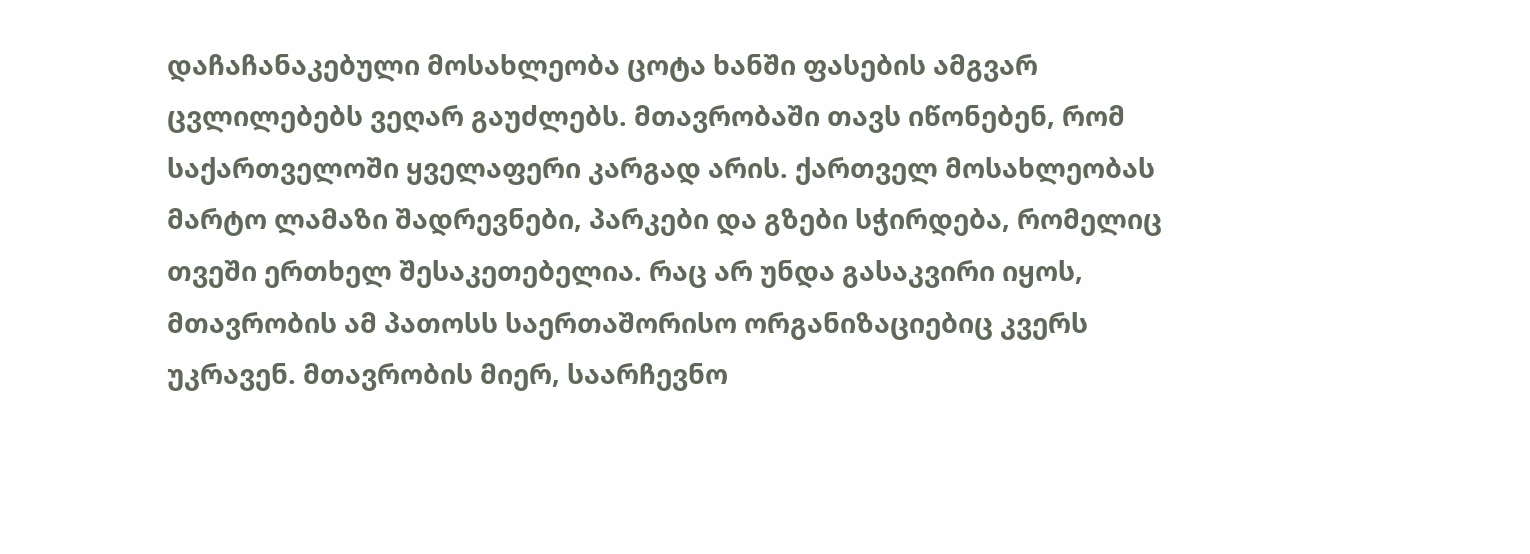დაჩაჩანაკებული მოსახლეობა ცოტა ხანში ფასების ამგვარ ცვლილებებს ვეღარ გაუძლებს. მთავრობაში თავს იწონებენ, რომ საქართველოში ყველაფერი კარგად არის. ქართველ მოსახლეობას მარტო ლამაზი შადრევნები, პარკები და გზები სჭირდება, რომელიც თვეში ერთხელ შესაკეთებელია. რაც არ უნდა გასაკვირი იყოს, მთავრობის ამ პათოსს საერთაშორისო ორგანიზაციებიც კვერს უკრავენ. მთავრობის მიერ, საარჩევნო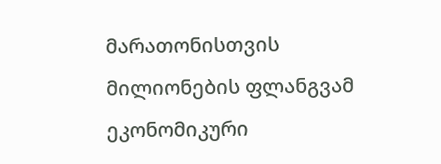მარათონისთვის მილიონების ფლანგვამ ეკონომიკური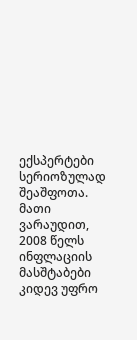ექსპერტები სერიოზულად შეაშფოთა. მათი ვარაუდით, 2008 წელს ინფლაციის მასშტაბები კიდევ უფრო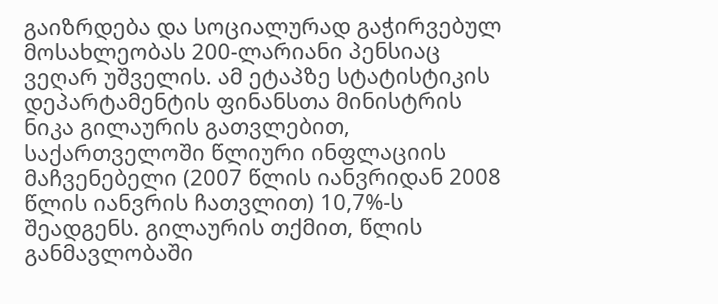გაიზრდება და სოციალურად გაჭირვებულ მოსახლეობას 200-ლარიანი პენსიაც ვეღარ უშველის. ამ ეტაპზე სტატისტიკის დეპარტამენტის ფინანსთა მინისტრის ნიკა გილაურის გათვლებით, საქართველოში წლიური ინფლაციის მაჩვენებელი (2007 წლის იანვრიდან 2008 წლის იანვრის ჩათვლით) 10,7%-ს შეადგენს. გილაურის თქმით, წლის განმავლობაში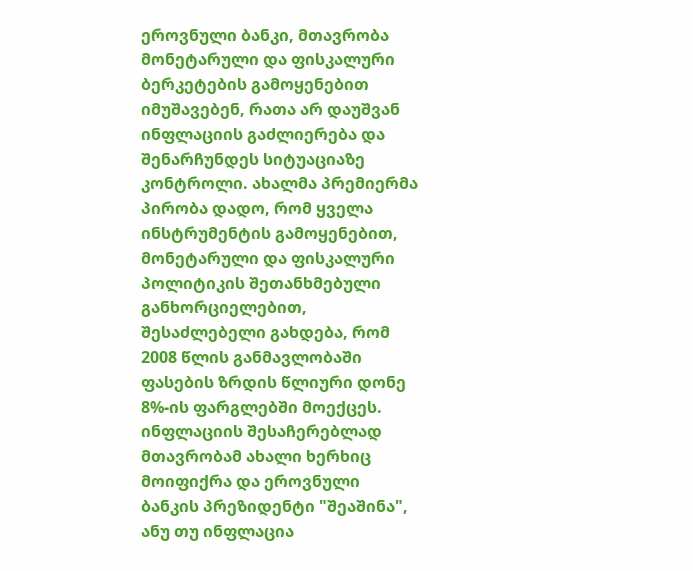ეროვნული ბანკი, მთავრობა მონეტარული და ფისკალური ბერკეტების გამოყენებით იმუშავებენ, რათა არ დაუშვან ინფლაციის გაძლიერება და შენარჩუნდეს სიტუაციაზე კონტროლი. ახალმა პრემიერმა პირობა დადო, რომ ყველა ინსტრუმენტის გამოყენებით, მონეტარული და ფისკალური პოლიტიკის შეთანხმებული განხორციელებით, შესაძლებელი გახდება, რომ 2008 წლის განმავლობაში ფასების ზრდის წლიური დონე 8%-ის ფარგლებში მოექცეს. ინფლაციის შესაჩერებლად მთავრობამ ახალი ხერხიც მოიფიქრა და ეროვნული ბანკის პრეზიდენტი "შეაშინა", ანუ თუ ინფლაცია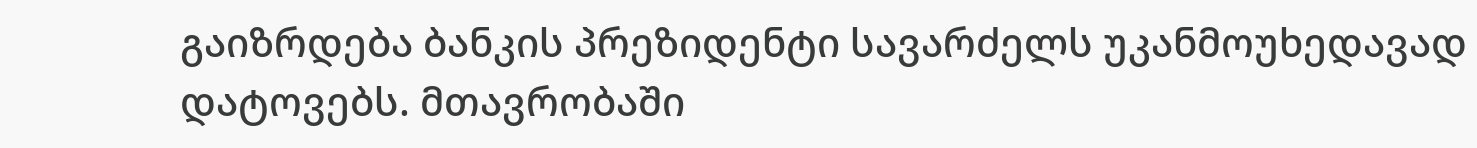გაიზრდება ბანკის პრეზიდენტი სავარძელს უკანმოუხედავად დატოვებს. მთავრობაში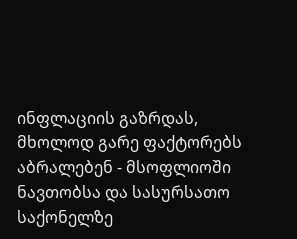ინფლაციის გაზრდას, მხოლოდ გარე ფაქტორებს აბრალებენ - მსოფლიოში ნავთობსა და სასურსათო საქონელზე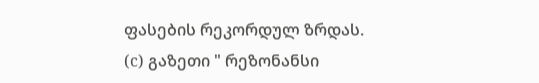ფასების რეკორდულ ზრდას.
(c) გაზეთი " რეზონანსი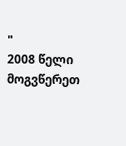"
2008 წელი მოგვწერეთ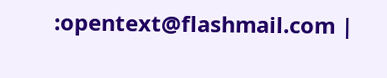:opentext@flashmail.com |